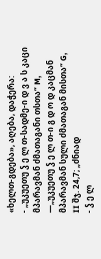«ხელთ-გდება», აღება, დაჭერა:
- „უკუეთუ ჴ ე ლ თ-სადმე-ი დ ვ ა ს კაცი მპარავმან ძმათაგანი თსთა“ M, ―„უკუეთუ ჴ ე ლ თ-ი გ დ ო დ კაცმან მპარავმან სული ძმათაგან მისთა“ G, II შჯ. 24,7; „ძნიად
- ჴ ე ლ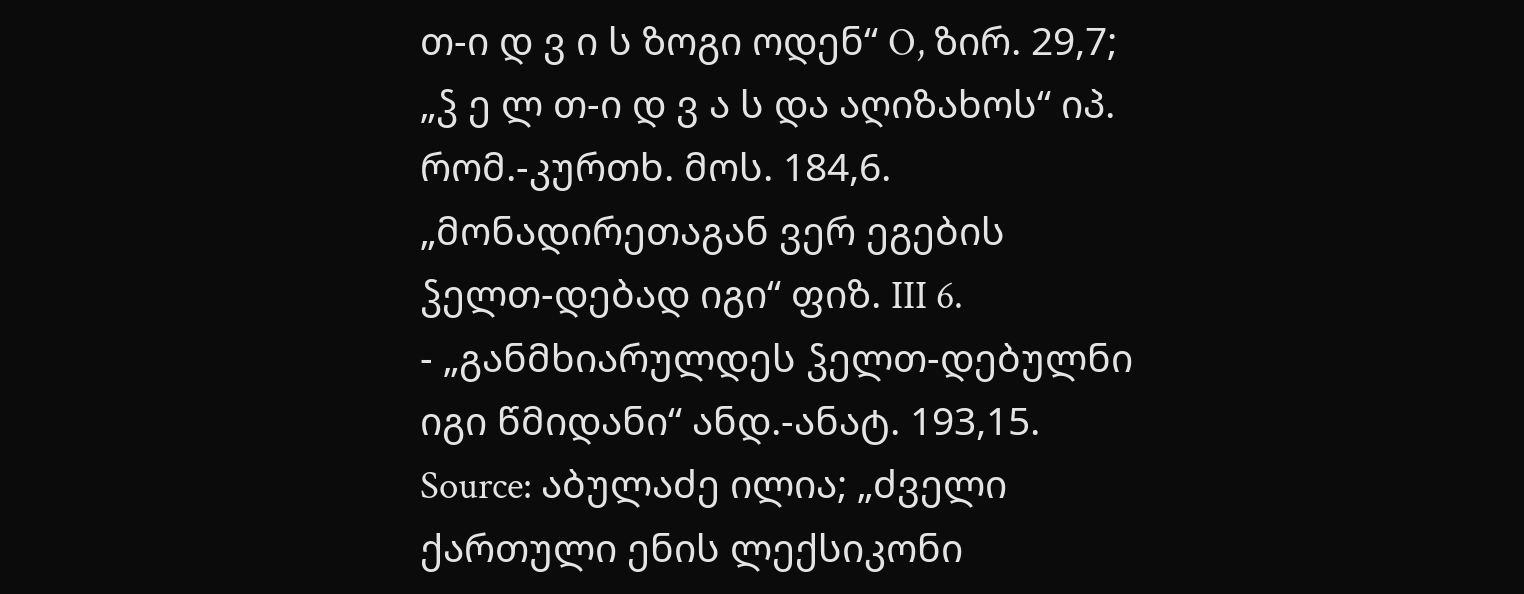თ-ი დ ვ ი ს ზოგი ოდენ“ O, ზირ. 29,7; „ჴ ე ლ თ-ი დ ვ ა ს და აღიზახოს“ იპ. რომ.-კურთხ. მოს. 184,6. „მონადირეთაგან ვერ ეგების ჴელთ-დებად იგი“ ფიზ. III 6.
- „განმხიარულდეს ჴელთ-დებულნი იგი წმიდანი“ ანდ.-ანატ. 193,15.
Source: აბულაძე ილია; „ძველი ქართული ენის ლექსიკონი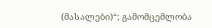(მასალები)“; გამომცემლობა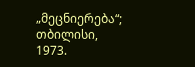„მეცნიერება“; თბილისი, 1973.